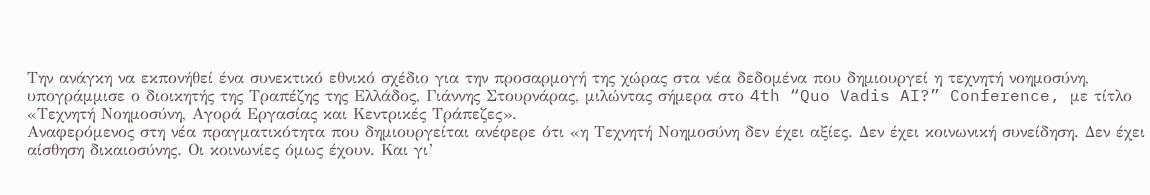Την ανάγκη να εκπονήθεί ένα συνεκτικό εθνικό σχέδιο για την προσαρμογή της χώρας στα νέα δεδομένα που δημιουργεί η τεχνητή νοημοσύνη, υπογράμμισε ο διοικητής της Τραπέζης της Ελλάδος, Γιάννης Στουρνάρας, μιλώντας σήμερα στο 4th “Quo Vadis AI?” Conference, με τίτλο «Τεχνητή Νοημοσύνη, Αγορά Εργασίας και Κεντρικές Τράπεζες».
Αναφερόμενος στη νέα πραγματικότητα που δημιουργείται ανέφερε ότι «η Τεχνητή Νοημοσύνη δεν έχει αξίες. Δεν έχει κοινωνική συνείδηση. Δεν έχει αίσθηση δικαιοσύνης. Οι κοινωνίες όμως έχουν. Και γι’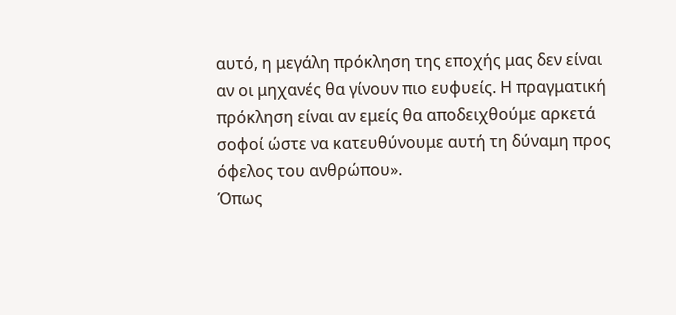αυτό, η μεγάλη πρόκληση της εποχής μας δεν είναι αν οι μηχανές θα γίνουν πιο ευφυείς. Η πραγματική πρόκληση είναι αν εμείς θα αποδειχθούμε αρκετά σοφοί ώστε να κατευθύνουμε αυτή τη δύναμη προς όφελος του ανθρώπου».
Όπως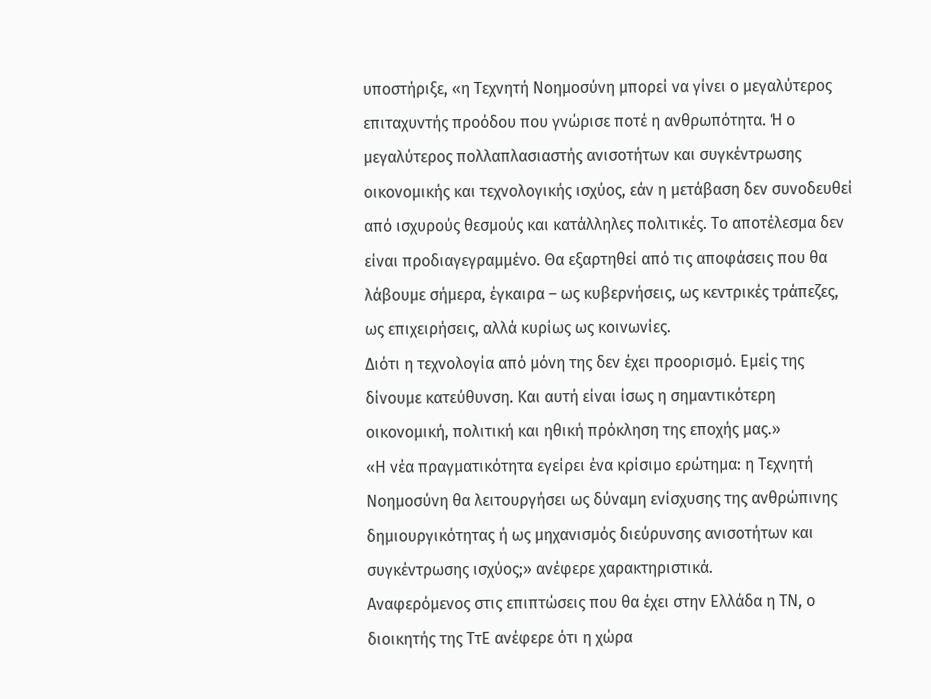υποστήριξε, «η Τεχνητή Νοημοσύνη μπορεί να γίνει ο μεγαλύτερος επιταχυντής προόδου που γνώρισε ποτέ η ανθρωπότητα. Ή ο μεγαλύτερος πολλαπλασιαστής ανισοτήτων και συγκέντρωσης οικονομικής και τεχνολογικής ισχύος, εάν η μετάβαση δεν συνοδευθεί από ισχυρούς θεσμούς και κατάλληλες πολιτικές. Το αποτέλεσμα δεν είναι προδιαγεγραμμένο. Θα εξαρτηθεί από τις αποφάσεις που θα λάβουμε σήμερα, έγκαιρα – ως κυβερνήσεις, ως κεντρικές τράπεζες, ως επιχειρήσεις, αλλά κυρίως ως κοινωνίες.
Διότι η τεχνολογία από μόνη της δεν έχει προορισμό. Εμείς της δίνουμε κατεύθυνση. Και αυτή είναι ίσως η σημαντικότερη οικονομική, πολιτική και ηθική πρόκληση της εποχής μας.»
«Η νέα πραγματικότητα εγείρει ένα κρίσιμο ερώτημα: η Τεχνητή Νοημοσύνη θα λειτουργήσει ως δύναμη ενίσχυσης της ανθρώπινης δημιουργικότητας ή ως μηχανισμός διεύρυνσης ανισοτήτων και συγκέντρωσης ισχύος;» ανέφερε χαρακτηριστικά.
Αναφερόμενος στις επιπτώσεις που θα έχει στην Ελλάδα η ΤΝ, ο διοικητής της ΤτΕ ανέφερε ότι η χώρα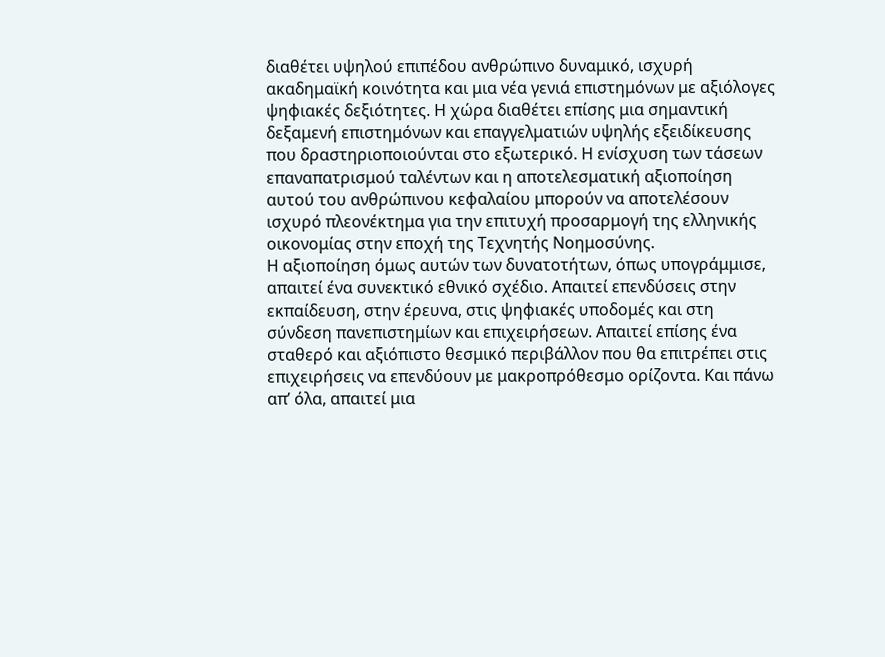διαθέτει υψηλού επιπέδου ανθρώπινο δυναμικό, ισχυρή ακαδημαϊκή κοινότητα και μια νέα γενιά επιστημόνων με αξιόλογες ψηφιακές δεξιότητες. Η χώρα διαθέτει επίσης μια σημαντική δεξαμενή επιστημόνων και επαγγελματιών υψηλής εξειδίκευσης που δραστηριοποιούνται στο εξωτερικό. Η ενίσχυση των τάσεων επαναπατρισμού ταλέντων και η αποτελεσματική αξιοποίηση αυτού του ανθρώπινου κεφαλαίου μπορούν να αποτελέσουν ισχυρό πλεονέκτημα για την επιτυχή προσαρμογή της ελληνικής οικονομίας στην εποχή της Τεχνητής Νοημοσύνης.
Η αξιοποίηση όμως αυτών των δυνατοτήτων, όπως υπογράμμισε, απαιτεί ένα συνεκτικό εθνικό σχέδιο. Απαιτεί επενδύσεις στην εκπαίδευση, στην έρευνα, στις ψηφιακές υποδομές και στη σύνδεση πανεπιστημίων και επιχειρήσεων. Απαιτεί επίσης ένα σταθερό και αξιόπιστο θεσμικό περιβάλλον που θα επιτρέπει στις επιχειρήσεις να επενδύουν με μακροπρόθεσμο ορίζοντα. Και πάνω απ’ όλα, απαιτεί μια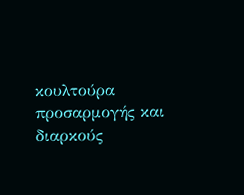κουλτούρα προσαρμογής και διαρκούς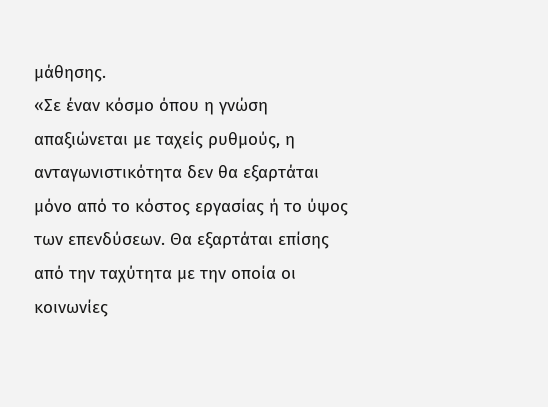μάθησης.
«Σε έναν κόσμο όπου η γνώση απαξιώνεται με ταχείς ρυθμούς, η ανταγωνιστικότητα δεν θα εξαρτάται μόνο από το κόστος εργασίας ή το ύψος των επενδύσεων. Θα εξαρτάται επίσης από την ταχύτητα με την οποία οι κοινωνίες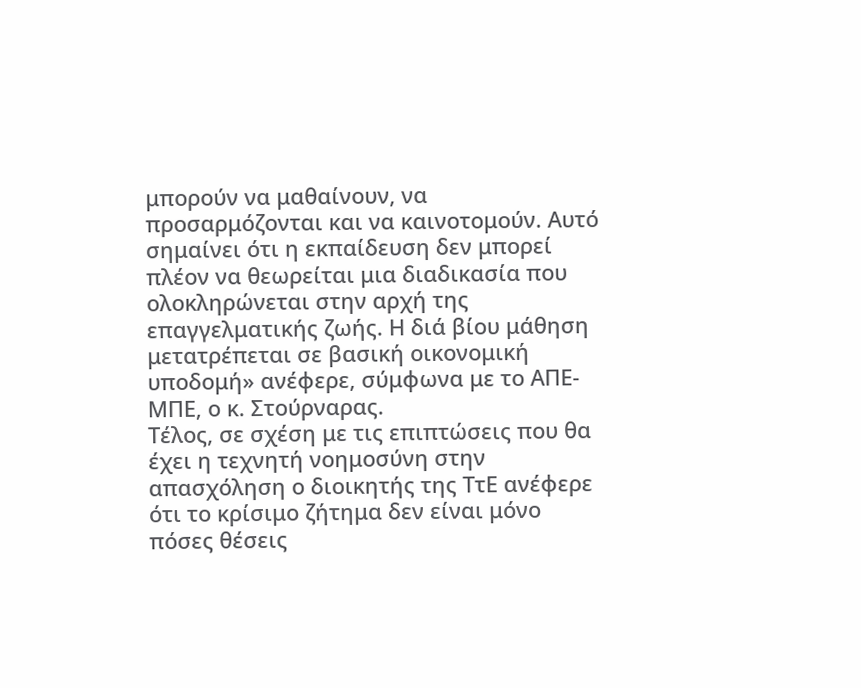μπορούν να μαθαίνουν, να προσαρμόζονται και να καινοτομούν. Αυτό σημαίνει ότι η εκπαίδευση δεν μπορεί πλέον να θεωρείται μια διαδικασία που ολοκληρώνεται στην αρχή της επαγγελματικής ζωής. Η διά βίου μάθηση μετατρέπεται σε βασική οικονομική υποδομή» ανέφερε, σύμφωνα με το ΑΠΕ-ΜΠΕ, ο κ. Στούρναρας.
Τέλος, σε σχέση με τις επιπτώσεις που θα έχει η τεχνητή νοημοσύνη στην απασχόληση ο διοικητής της ΤτΕ ανέφερε ότι το κρίσιμο ζήτημα δεν είναι μόνο πόσες θέσεις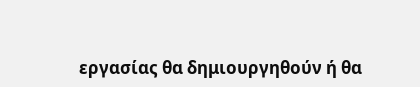εργασίας θα δημιουργηθούν ή θα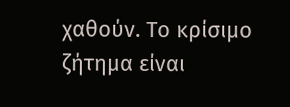χαθούν. Το κρίσιμο ζήτημα είναι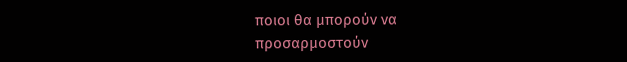ποιοι θα μπορούν να προσαρμοστούν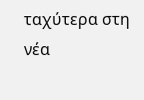ταχύτερα στη νέα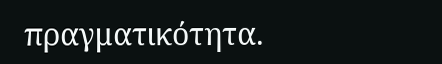πραγματικότητα.